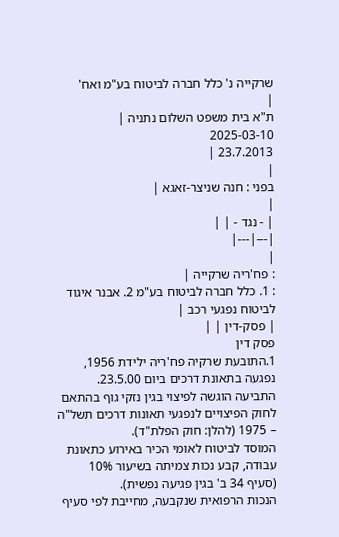שרקייה נ' כלל חברה לביטוח בע"מ ואח'
|
ת"א בית משפט השלום נתניה |
2025-03-10
23.7.2013 |
|
בפני : חנה שניצר-זאגא |
|
| - נגד - | |
|---|---|
|
: פח'ריה שרקייה |
: 1. כלל חברה לביטוח בע"מ 2. אבנר איגוד לביטוח נפגעי רכב |
| פסק-דין | |
פסק דין
1.התובעת שרקיה פח'ריה ילידת 1956, נפגעה בתאונת דרכים ביום 23.5.00.
התביעה הוגשה לפיצוי בגין נזקי גוף בהתאם לחוק הפיצויים לנפגעי תאונות דרכים תשל"ה – 1975 (להלן: חוק הפלת"ד).
המוסד לביטוח לאומי הכיר באירוע כתאונת עבודה, קבע נכות צמיתה בשיעור 10% (סעיף 34 ב' בגין פגיעה נפשית).
הנכות הרפואית שנקבעה, מחייבת לפי סעיף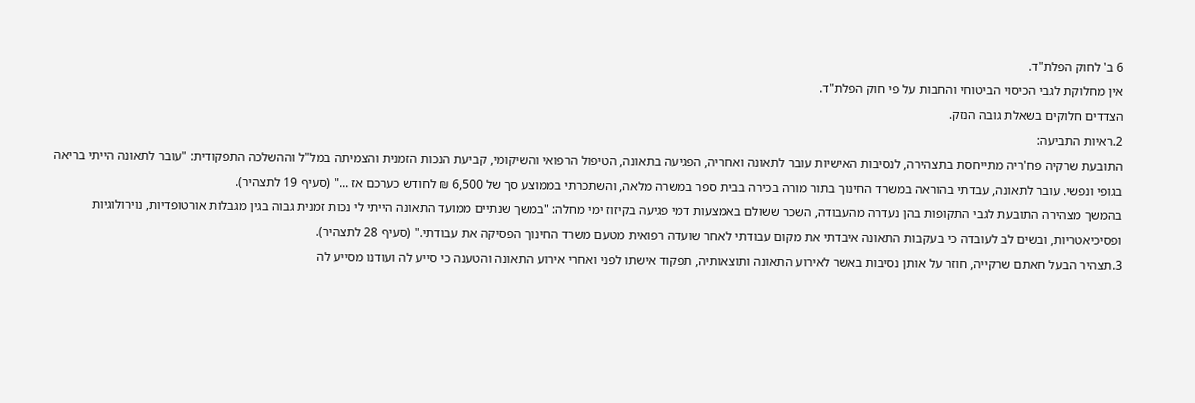6 ב' לחוק הפלת"ד.
אין מחלוקת לגבי הכיסוי הביטוחי והחבות על פי חוק הפלת"ד.
הצדדים חלוקים בשאלת גובה הנזק.
2.ראיות התביעה:
התובעת שרקיה פח'ריה מתייחסת בתצהירה, לנסיבות האישיות עובר לתאונה ואחריה, הפגיעה בתאונה, הטיפול הרפואי והשיקומי, קביעת הנכות הזמנית והצמיתה במל"ל וההשלכה התפקודית: "עובר לתאונה הייתי בריאה בגופי ונפשי. עובר לתאונה, עבדתי בהוראה במשרד החינוך בתור מורה בכירה בבית ספר במשרה מלאה, והשתכרתי בממוצע סך של 6,500 ₪ לחודש כערכם אז ..." (סעיף 19 לתצהיר).
בהמשך מצהירה התובעת לגבי התקופות בהן נעדרה מהעבודה, השכר ששולם באמצעות דמי פגיעה בקיזוז ימי מחלה: "במשך שנתיים ממועד התאונה הייתי לי נכות זמנית גבוה בגין מגבלות אורטופדיות, נוירולוגיות ופסיכיאטריות, ובשים לב לעובדה כי בעקבות התאונה איבדתי את מקום עבודתי לאחר שועדה רפואית מטעם משרד החינוך הפסיקה את עבודתי." (סעיף 28 לתצהיר).
3.תצהיר הבעל חאתם שרקייה, חוזר על אותן נסיבות באשר לאירוע התאונה ותוצאותיה, תפקוד אישתו לפני ואחרי אירוע התאונה והטענה כי סייע לה ועודנו מסייע לה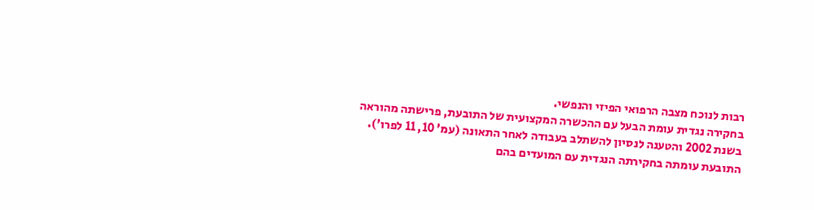רבות לנוכח מצבה הרפואי הפיזי והנפשי.
בחקירה נגדית עומת הבעל עם ההכשרה המקצועית של התובעת, פרישתה מהוראה בשנת 2002 והטענה לנסיון להשתלב בעבודה לאחר התאונה (עמ' 10, 11 לפרו').
התובעת עומתה בחקירתה הנגדית עם המועדים בהם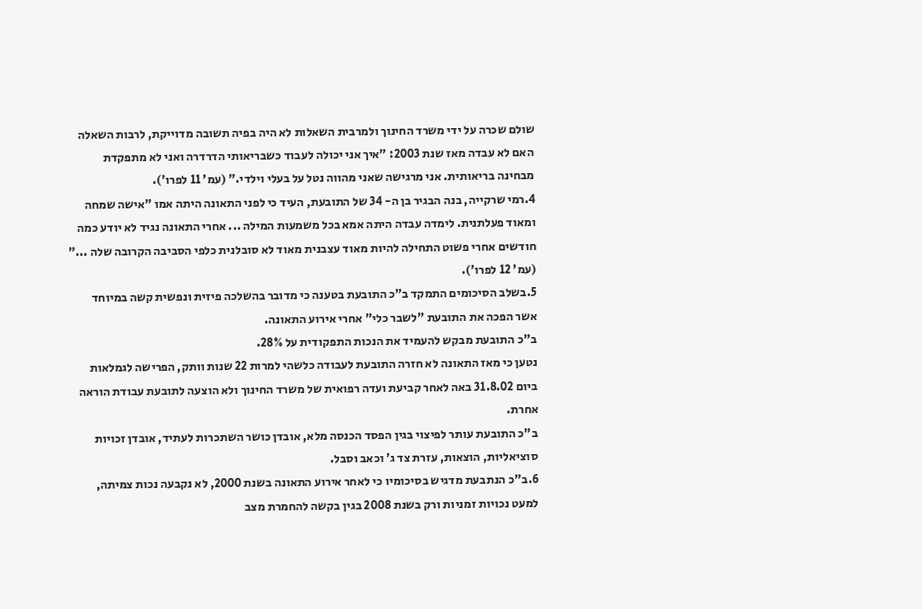שולם שכרה על ידי משרד החינוך ולמרבית השאלות לא היה בפיה תשובה מדוייקת, לרבות השאלה האם לא עבדה מאז שנת 2003: "איך אני יכולה לעבוד כשבריאותי הדרדרה ואני לא מתפקדת מבחינה בריאותית. אני מרגישה שאני מהווה נטל על בעלי וילדי." (עמ' 11 לפרו').
4.רמי שרקייה, בנה הבגיר בן ה- 34 של התובעת, העיד כי לפני התאונה היתה אמו "אישה שמחה ומאוד פעלתנית. לימדה עבדה היתה אמא בכל משמעות המילה ... אחרי התאונה נגיד לא יודע כמה חודשים אחרי פשוט התחילה להיות מאוד עצבנית מאוד לא סובלנית כלפי הסביבה הקרובה שלה ..." (עמ' 12 לפרו').
5.בשלב הסיכומים התמקד ב"כ התובעת בטענה כי מדובר בהשלכה פיזית ונפשית קשה במיוחד אשר הפכה את התובעת "לשבר כלי" אחרי אירוע התאונה.
ב"כ התובעת מבקש להעמיד את הנכות התפקודית על 28%.
נטען כי מאז התאונה לא חזרה התובעת לעבודה כלשהי למרות 22 שנות וותק, הפרישה לגמלאות ביום 31.8.02 באה לאחר קביעת ועדה רפואית של משרד החינוך ולא הוצעה לתובעת עבודת הוראה אחרת.
ב"כ התובעת עותר לפיצוי בגין הפסד הכנסה מלא, אובדן כושר השתכרות לעתיד, אובדן זכויות סוציאליות, הוצאות, עזרת צד ג' וכאב וסבל.
6.ב"כ הנתבעת מדגיש בסיכומיו כי לאחר אירוע התאונה בשנת 2000, לא נקבעה נכות צמיתה, למעט נכויות זמניות ורק בשנת 2008 בגין בקשה להחמרת מצב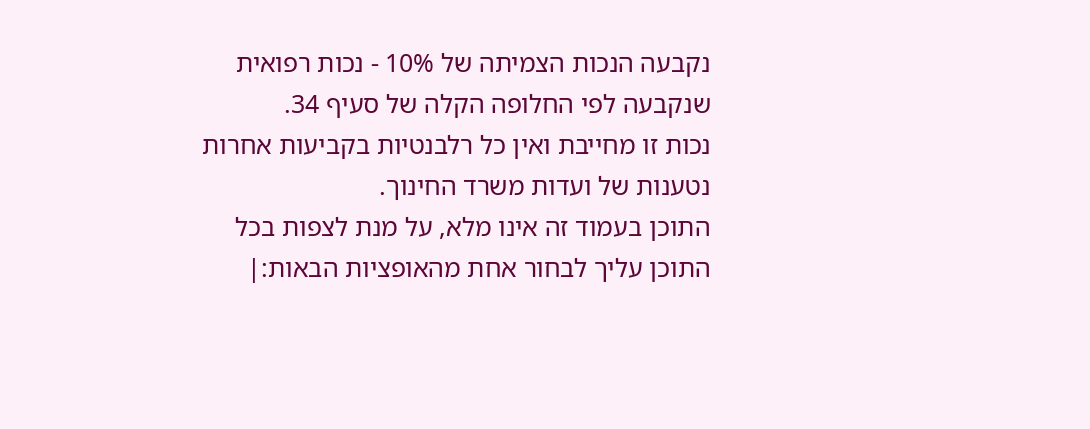נקבעה הנכות הצמיתה של 10% - נכות רפואית שנקבעה לפי החלופה הקלה של סעיף 34.
נכות זו מחייבת ואין כל רלבנטיות בקביעות אחרות נטענות של ועדות משרד החינוך.
התוכן בעמוד זה אינו מלא, על מנת לצפות בכל התוכן עליך לבחור אחת מהאופציות הבאות:|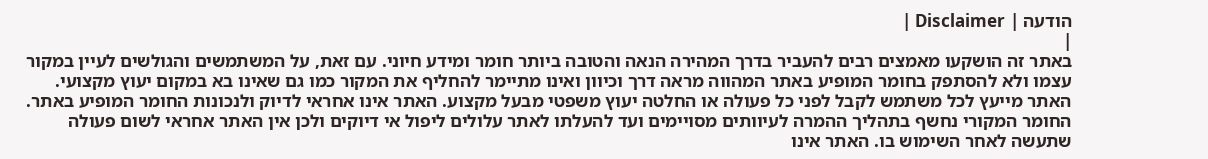הודעה | Disclaimer |
|
באתר זה הושקעו מאמצים רבים להעביר בדרך המהירה הנאה והטובה ביותר חומר ומידע חיוני. עם זאת, על המשתמשים והגולשים לעיין במקור עצמו ולא להסתפק בחומר המופיע באתר המהווה מראה דרך וכיוון ואינו מתיימר להחליף את המקור כמו גם שאינו בא במקום יעוץ מקצועי. האתר מייעץ לכל משתמש לקבל לפני כל פעולה או החלטה יעוץ משפטי מבעל מקצוע. האתר אינו אחראי לדיוק ולנכונות החומר המופיע באתר. החומר המקורי נחשף בתהליך ההמרה לעיוותים מסויימים ועד להעלתו לאתר עלולים ליפול אי דיוקים ולכן אין האתר אחראי לשום פעולה שתעשה לאחר השימוש בו. האתר אינו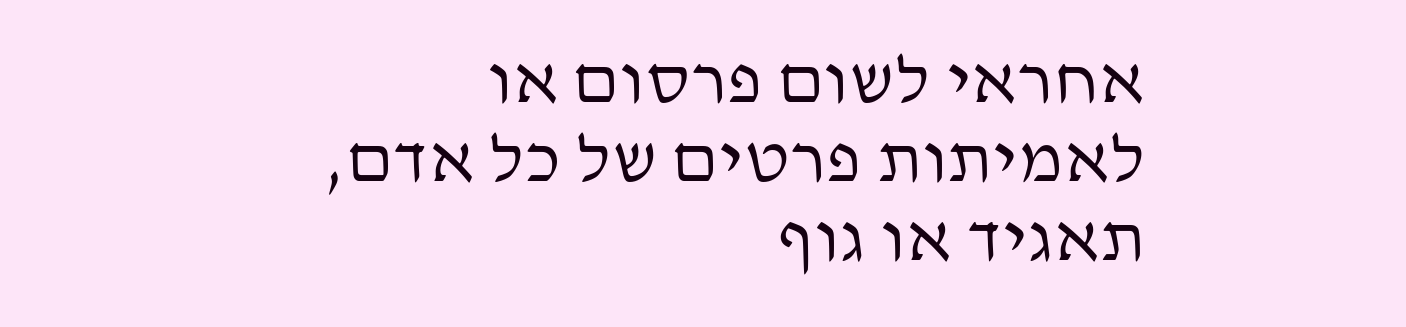אחראי לשום פרסום או לאמיתות פרטים של כל אדם, תאגיד או גוף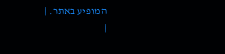המופיע באתר. |
|